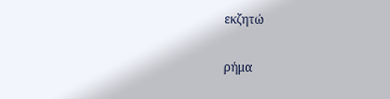εκζητώ

ρήμα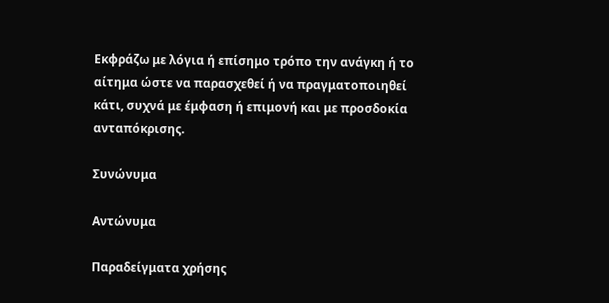Εκφράζω με λόγια ή επίσημο τρόπο την ανάγκη ή το αίτημα ώστε να παρασχεθεί ή να πραγματοποιηθεί κάτι, συχνά με έμφαση ή επιμονή και με προσδοκία ανταπόκρισης.

Συνώνυμα

Αντώνυμα

Παραδείγματα χρήσης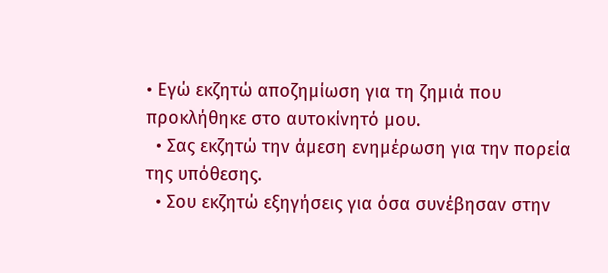• Εγώ εκζητώ αποζημίωση για τη ζημιά που προκλήθηκε στο αυτοκίνητό μου.
  • Σας εκζητώ την άμεση ενημέρωση για την πορεία της υπόθεσης.
  • Σου εκζητώ εξηγήσεις για όσα συνέβησαν στην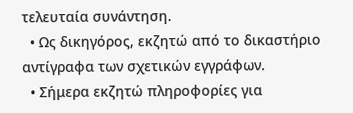τελευταία συνάντηση.
  • Ως δικηγόρος, εκζητώ από το δικαστήριο αντίγραφα των σχετικών εγγράφων.
  • Σήμερα εκζητώ πληροφορίες για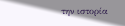την ιστορία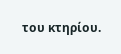του κτηρίου.